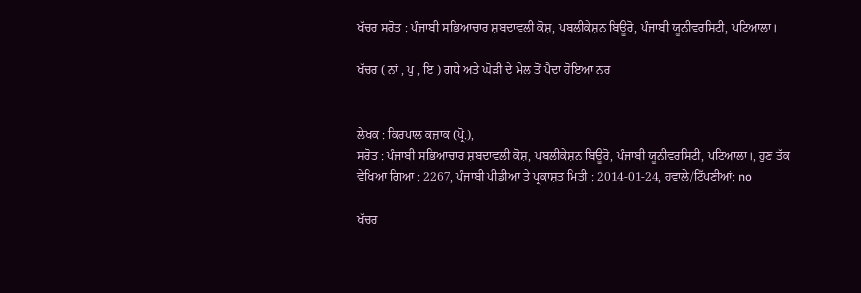ਖੱਚਰ ਸਰੋਤ : ਪੰਜਾਬੀ ਸਭਿਆਚਾਰ ਸ਼ਬਦਾਵਲੀ ਕੋਸ਼, ਪਬਲੀਕੇਸ਼ਨ ਬਿਊਰੋ, ਪੰਜਾਬੀ ਯੂਨੀਵਰਸਿਟੀ, ਪਟਿਆਲਾ।

ਖੱਚਰ ( ਨਾਂ , ਪੁ , ਇ ) ਗਧੇ ਅਤੇ ਘੋੜੀ ਦੇ ਮੇਲ ਤੋਂ ਪੈਦਾ ਹੋਇਆ ਨਰ


ਲੇਖਕ : ਕਿਰਪਾਲ ਕਜ਼ਾਕ (ਪ੍ਰੋ.),
ਸਰੋਤ : ਪੰਜਾਬੀ ਸਭਿਆਚਾਰ ਸ਼ਬਦਾਵਲੀ ਕੋਸ਼, ਪਬਲੀਕੇਸ਼ਨ ਬਿਊਰੋ, ਪੰਜਾਬੀ ਯੂਨੀਵਰਸਿਟੀ, ਪਟਿਆਲਾ।, ਹੁਣ ਤੱਕ ਵੇਖਿਆ ਗਿਆ : 2267, ਪੰਜਾਬੀ ਪੀਡੀਆ ਤੇ ਪ੍ਰਕਾਸ਼ਤ ਮਿਤੀ : 2014-01-24, ਹਵਾਲੇ/ਟਿੱਪਣੀਆਂ: no

ਖੱਚਰ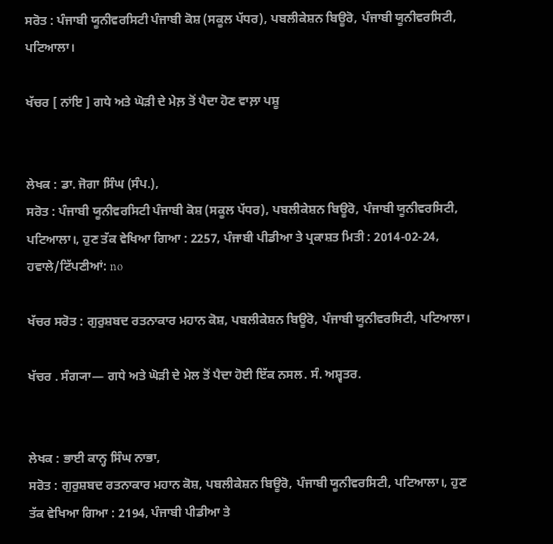ਸਰੋਤ : ਪੰਜਾਬੀ ਯੂਨੀਵਰਸਿਟੀ ਪੰਜਾਬੀ ਕੋਸ਼ (ਸਕੂਲ ਪੱਧਰ), ਪਬਲੀਕੇਸ਼ਨ ਬਿਊਰੋ, ਪੰਜਾਬੀ ਯੂਨੀਵਰਸਿਟੀ, ਪਟਿਆਲਾ।

ਖੱਚਰ [ ਨਾਂਇ ] ਗਧੇ ਅਤੇ ਘੋੜੀ ਦੇ ਮੇਲ਼ ਤੋਂ ਪੈਦਾ ਹੋਣ ਵਾਲ਼ਾ ਪਸ਼ੂ


ਲੇਖਕ : ਡਾ. ਜੋਗਾ ਸਿੰਘ (ਸੰਪ.),
ਸਰੋਤ : ਪੰਜਾਬੀ ਯੂਨੀਵਰਸਿਟੀ ਪੰਜਾਬੀ ਕੋਸ਼ (ਸਕੂਲ ਪੱਧਰ), ਪਬਲੀਕੇਸ਼ਨ ਬਿਊਰੋ, ਪੰਜਾਬੀ ਯੂਨੀਵਰਸਿਟੀ, ਪਟਿਆਲਾ।, ਹੁਣ ਤੱਕ ਵੇਖਿਆ ਗਿਆ : 2257, ਪੰਜਾਬੀ ਪੀਡੀਆ ਤੇ ਪ੍ਰਕਾਸ਼ਤ ਮਿਤੀ : 2014-02-24, ਹਵਾਲੇ/ਟਿੱਪਣੀਆਂ: no

ਖੱਚਰ ਸਰੋਤ : ਗੁਰੁਸ਼ਬਦ ਰਤਨਾਕਾਰ ਮਹਾਨ ਕੋਸ਼, ਪਬਲੀਕੇਸ਼ਨ ਬਿਊਰੋ, ਪੰਜਾਬੀ ਯੂਨੀਵਰਸਿਟੀ, ਪਟਿਆਲਾ।

ਖੱਚਰ . ਸੰਗ੍ਯਾ— ਗਧੇ ਅਤੇ ਘੋੜੀ ਦੇ ਮੇਲ ਤੋਂ ਪੈਦਾ ਹੋਈ ਇੱਕ ਨਸਲ. ਸੰ. ਅਸ਼੍ਵਤਰ.


ਲੇਖਕ : ਭਾਈ ਕਾਨ੍ਹ ਸਿੰਘ ਨਾਭਾ,
ਸਰੋਤ : ਗੁਰੁਸ਼ਬਦ ਰਤਨਾਕਾਰ ਮਹਾਨ ਕੋਸ਼, ਪਬਲੀਕੇਸ਼ਨ ਬਿਊਰੋ, ਪੰਜਾਬੀ ਯੂਨੀਵਰਸਿਟੀ, ਪਟਿਆਲਾ।, ਹੁਣ ਤੱਕ ਵੇਖਿਆ ਗਿਆ : 2194, ਪੰਜਾਬੀ ਪੀਡੀਆ ਤੇ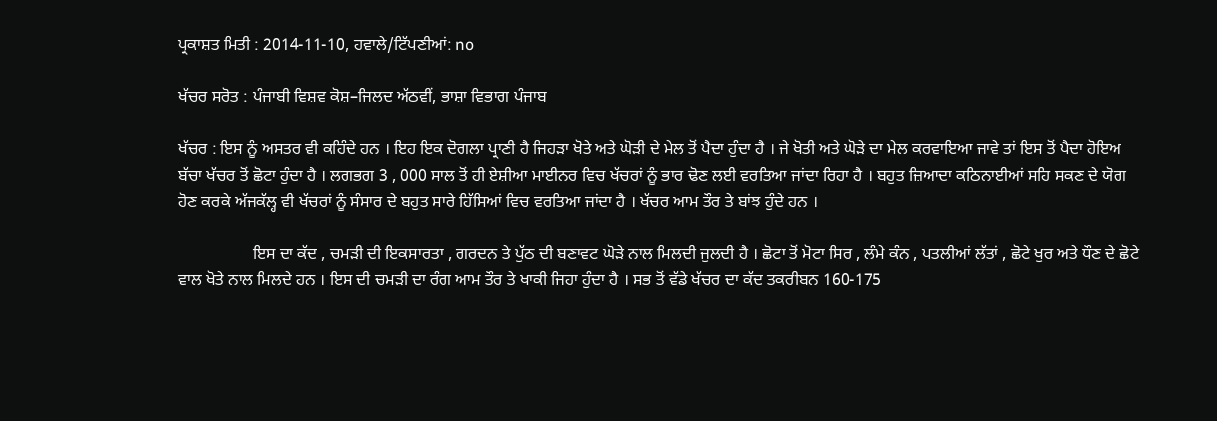ਪ੍ਰਕਾਸ਼ਤ ਮਿਤੀ : 2014-11-10, ਹਵਾਲੇ/ਟਿੱਪਣੀਆਂ: no

ਖੱਚਰ ਸਰੋਤ : ਪੰਜਾਬੀ ਵਿਸ਼ਵ ਕੋਸ਼–ਜਿਲਦ ਅੱਠਵੀਂ, ਭਾਸ਼ਾ ਵਿਭਾਗ ਪੰਜਾਬ

ਖੱਚਰ : ਇਸ ਨੂੰ ਅਸਤਰ ਵੀ ਕਹਿੰਦੇ ਹਨ । ਇਹ ਇਕ ਦੋਗਲਾ ਪ੍ਰਾਣੀ ਹੈ ਜਿਹੜਾ ਖੋਤੇ ਅਤੇ ਘੋੜੀ ਦੇ ਮੇਲ ਤੋਂ ਪੈਦਾ ਹੁੰਦਾ ਹੈ । ਜੇ ਖੋਤੀ ਅਤੇ ਘੋੜੇ ਦਾ ਮੇਲ ਕਰਵਾਇਆ ਜਾਵੇ ਤਾਂ ਇਸ ਤੋਂ ਪੈਦਾ ਹੋਇਅ ਬੱਚਾ ਖੱਚਰ ਤੋਂ ਛੋਟਾ ਹੁੰਦਾ ਹੈ । ਲਗਭਗ 3 , 000 ਸਾਲ ਤੋਂ ਹੀ ਏਸ਼ੀਆ ਮਾਈਨਰ ਵਿਚ ਖੱਚਰਾਂ ਨੂੰ ਭਾਰ ਢੋਣ ਲਈ ਵਰਤਿਆ ਜਾਂਦਾ ਰਿਹਾ ਹੈ । ਬਹੁਤ ਜ਼ਿਆਦਾ ਕਠਿਨਾਈਆਂ ਸਹਿ ਸਕਣ ਦੇ ਯੋਗ ਹੋਣ ਕਰਕੇ ਅੱਜਕੱਲ੍ਹ ਵੀ ਖੱਚਰਾਂ ਨੂੰ ਸੰਸਾਰ ਦੇ ਬਹੁਤ ਸਾਰੇ ਹਿੱਸਿਆਂ ਵਿਚ ਵਰਤਿਆ ਜਾਂਦਾ ਹੈ । ਖੱਚਰ ਆਮ ਤੌਰ ਤੇ ਬਾਂਝ ਹੁੰਦੇ ਹਨ ।

                  ਇਸ ਦਾ ਕੱਦ , ਚਮੜੀ ਦੀ ਇਕਸਾਰਤਾ , ਗਰਦਨ ਤੇ ਪੁੱਠ ਦੀ ਬਣਾਵਟ ਘੋੜੇ ਨਾਲ ਮਿਲਦੀ ਜੁਲਦੀ ਹੈ । ਛੋਟਾ ਤੋਂ ਮੋਟਾ ਸਿਰ , ਲੰਮੇ ਕੰਨ , ਪਤਲੀਆਂ ਲੱਤਾਂ , ਛੋਟੇ ਖੁਰ ਅਤੇ ਧੌਣ ਦੇ ਛੋਟੇ ਵਾਲ ਖੋਤੇ ਨਾਲ ਮਿਲਦੇ ਹਨ । ਇਸ ਦੀ ਚਮੜੀ ਦਾ ਰੰਗ ਆਮ ਤੌਰ ਤੇ ਖਾਕੀ ਜਿਹਾ ਹੁੰਦਾ ਹੈ । ਸਭ ਤੋਂ ਵੱਡੇ ਖੱਚਰ ਦਾ ਕੱਦ ਤਕਰੀਬਨ 160-175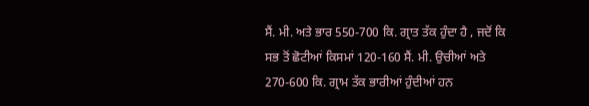ਸੈਂ. ਮੀ. ਅਤੇ ਭਾਰ 550-700 ਕਿ. ਗ੍ਰਾਤ ਤੱਕ ਹੁੰਦਾ ਹੈ , ਜਦੋਂ ਕਿ ਸਭ ਤੋਂ ਛੋਟੀਆਂ ਕਿਸਮਾਂ 120-160 ਸੈਂ. ਮੀ. ਉਚੀਆਂ ਅਤੇ 270-600 ਕਿ. ਗ੍ਰਾਮ ਤੱਕ ਭਾਰੀਆਂ ਹੁੰਦੀਆਂ ਹਨ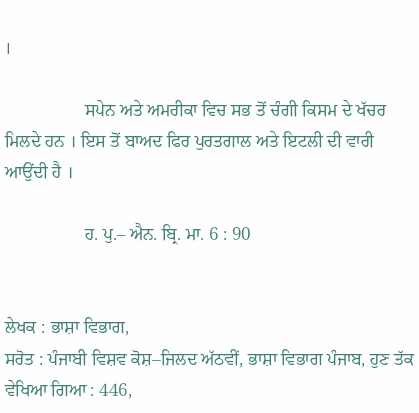।

                  ਸਪੇਨ ਅਤੇ ਅਮਰੀਕਾ ਵਿਚ ਸਭ ਤੋਂ ਚੰਗੀ ਕਿਸਮ ਦੇ ਖੱਚਰ ਮਿਲਦੇ ਹਨ । ਇਸ ਤੋਂ ਬਾਅਦ ਫਿਰ ਪੁਰਤਗਾਲ ਅਤੇ ਇਟਲੀ ਦੀ ਵਾਰੀ ਆਉਂਦੀ ਹੈ ।

                  ਹ. ਪੁ.– ਐਨ. ਬ੍ਰਿ. ਮਾ. 6 : 90


ਲੇਖਕ : ਭਾਸ਼ਾ ਵਿਭਾਗ,
ਸਰੋਤ : ਪੰਜਾਬੀ ਵਿਸ਼ਵ ਕੋਸ਼–ਜਿਲਦ ਅੱਠਵੀਂ, ਭਾਸ਼ਾ ਵਿਭਾਗ ਪੰਜਾਬ, ਹੁਣ ਤੱਕ ਵੇਖਿਆ ਗਿਆ : 446,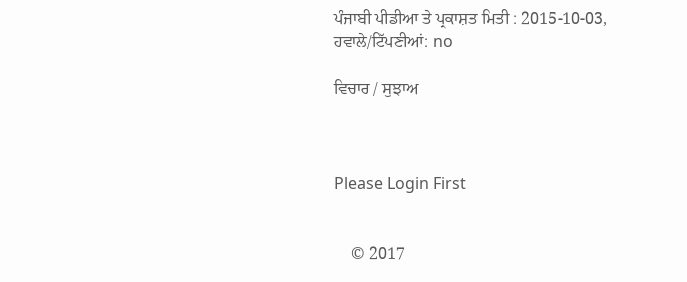ਪੰਜਾਬੀ ਪੀਡੀਆ ਤੇ ਪ੍ਰਕਾਸ਼ਤ ਮਿਤੀ : 2015-10-03, ਹਵਾਲੇ/ਟਿੱਪਣੀਆਂ: no

ਵਿਚਾਰ / ਸੁਝਾਅ



Please Login First


    © 2017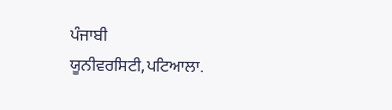ਪੰਜਾਬੀ ਯੂਨੀਵਰਸਿਟੀ,ਪਟਿਆਲਾ.